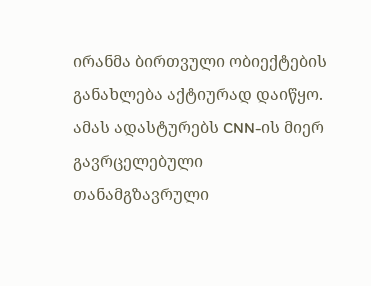ირანმა ბირთვული ობიექტების განახლება აქტიურად დაიწყო. ამას ადასტურებს CNN-ის მიერ გავრცელებული თანამგზავრული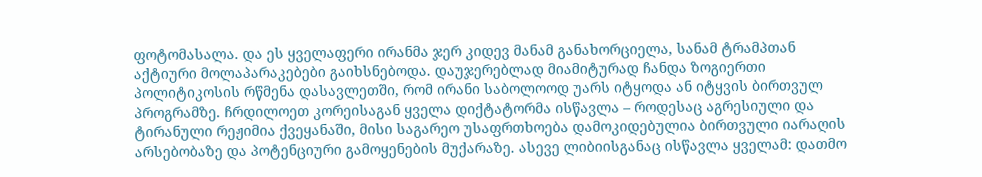ფოტომასალა. და ეს ყველაფერი ირანმა ჯერ კიდევ მანამ განახორციელა, სანამ ტრამპთან აქტიური მოლაპარაკებები გაიხსნებოდა. დაუჯერებლად მიამიტურად ჩანდა ზოგიერთი პოლიტიკოსის რწმენა დასავლეთში, რომ ირანი საბოლოოდ უარს იტყოდა ან იტყვის ბირთვულ პროგრამზე. ჩრდილოეთ კორეისაგან ყველა დიქტატორმა ისწავლა – როდესაც აგრესიული და ტირანული რეჟიმია ქვეყანაში, მისი საგარეო უსაფრთხოება დამოკიდებულია ბირთვული იარაღის არსებობაზე და პოტენციური გამოყენების მუქარაზე. ასევე ლიბიისგანაც ისწავლა ყველამ: დათმო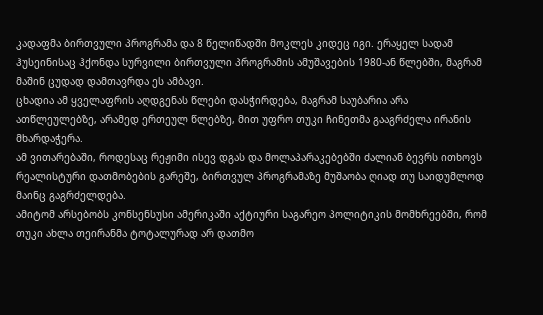კადაფმა ბირთვული პროგრამა და 8 წელიწადში მოკლეს კიდეც იგი. ერაყელ სადამ ჰუსეინისაც ჰქონდა სურვილი ბირთვული პროგრამის ამუშავების 1980-ან წლებში, მაგრამ მაშინ ცუდად დამთავრდა ეს ამბავი.
ცხადია ამ ყველაფრის აღდგენას წლები დასჭირდება, მაგრამ საუბარია არა ათწლეულებზე, არამედ ერთეულ წლებზე, მით უფრო თუკი ჩინეთმა გააგრძელა ირანის მხარდაჭერა.
ამ ვითარებაში, როდესაც რეჟიმი ისევ დგას და მოლაპარაკებებში ძალიან ბევრს ითხოვს რეალისტური დათმობების გარეშე, ბირთვულ პროგრამაზე მუშაობა ღიად თუ საიდუმლოდ მაინც გაგრძელდება.
ამიტომ არსებობს კონსენსუსი ამერიკაში აქტიური საგარეო პოლიტიკის მომხრეებში, რომ თუკი ახლა თეირანმა ტოტალურად არ დათმო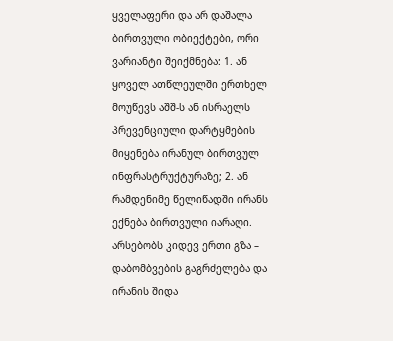ყველაფერი და არ დაშალა ბირთვული ობიექტები, ორი ვარიანტი შეიქმნება: 1. ან ყოველ ათწლეულში ერთხელ მოუწევს აშშ-ს ან ისრაელს პრევენციული დარტყმების მიყენება ირანულ ბირთვულ ინფრასტრუქტურაზე; 2. ან რამდენიმე წელიწადში ირანს ექნება ბირთვული იარაღი.
არსებობს კიდევ ერთი გზა – დაბომბვების გაგრძელება და ირანის შიდა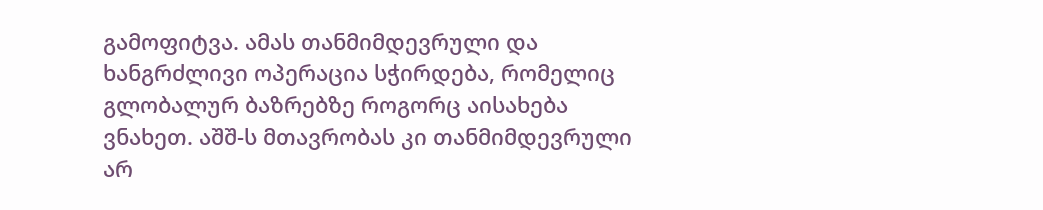გამოფიტვა. ამას თანმიმდევრული და ხანგრძლივი ოპერაცია სჭირდება, რომელიც გლობალურ ბაზრებზე როგორც აისახება ვნახეთ. აშშ-ს მთავრობას კი თანმიმდევრული არ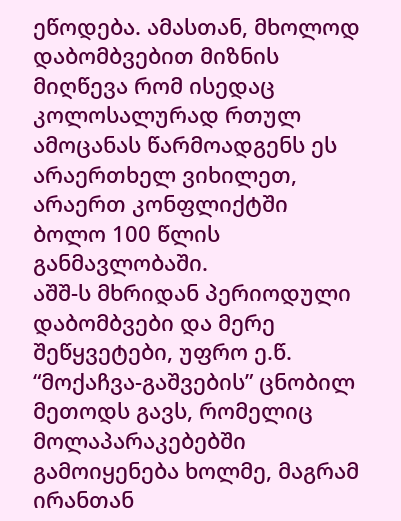ეწოდება. ამასთან, მხოლოდ დაბომბვებით მიზნის მიღწევა რომ ისედაც კოლოსალურად რთულ ამოცანას წარმოადგენს ეს არაერთხელ ვიხილეთ, არაერთ კონფლიქტში ბოლო 100 წლის განმავლობაში.
აშშ-ს მხრიდან პერიოდული დაბომბვები და მერე შეწყვეტები, უფრო ე.წ. “მოქაჩვა-გაშვების” ცნობილ მეთოდს გავს, რომელიც მოლაპარაკებებში გამოიყენება ხოლმე, მაგრამ ირანთან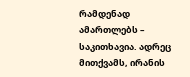რამდენად ამართლებს – საკითხავია. ადრეც მითქვამს, ირანის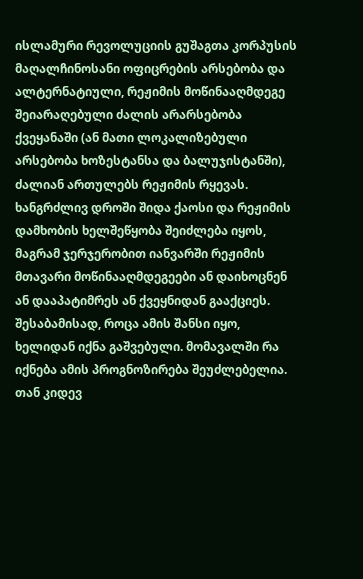ისლამური რევოლუციის გუშაგთა კორპუსის მაღალჩინოსანი ოფიცრების არსებობა და ალტერნატიული, რეჟიმის მოწინააღმდეგე შეიარაღებული ძალის არარსებობა ქვეყანაში (ან მათი ლოკალიზებული არსებობა ხოზესტანსა და ბალუჯისტანში), ძალიან ართულებს რეჟიმის რყევას.
ხანგრძლივ დროში შიდა ქაოსი და რეჟიმის დამხობის ხელშეწყობა შეიძლება იყოს, მაგრამ ჯერჯერობით იანვარში რეჟიმის მთავარი მოწინააღმდეგეები ან დაიხოცნენ ან დააპატიმრეს ან ქვეყნიდან გააქციეს. შესაბამისად, როცა ამის შანსი იყო, ხელიდან იქნა გაშვებული. მომავალში რა იქნება ამის პროგნოზირება შეუძლებელია.
თან კიდევ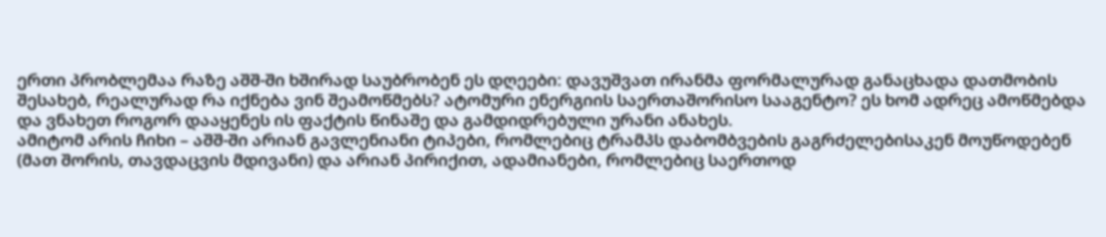ერთი პრობლემაა რაზე აშშ-ში ხშირად საუბრობენ ეს დღეები: დავუშვათ ირანმა ფორმალურად განაცხადა დათმობის შესახებ, რეალურად რა იქნება ვინ შეამოწმებს? ატომური ენერგიის საერთაშორისო სააგენტო? ეს ხომ ადრეც ამოწმებდა და ვნახეთ როგორ დააყენეს ის ფაქტის წინაშე და გამდიდრებული ურანი ანახეს.
ამიტომ არის ჩიხი – აშშ-ში არიან გავლენიანი ტიპები, რომლებიც ტრამპს დაბომბვების გაგრძელებისაკენ მოუწოდებენ (მათ შორის, თავდაცვის მდივანი) და არიან პირიქით, ადამიანები, რომლებიც საერთოდ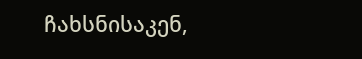ჩახსნისაკენ,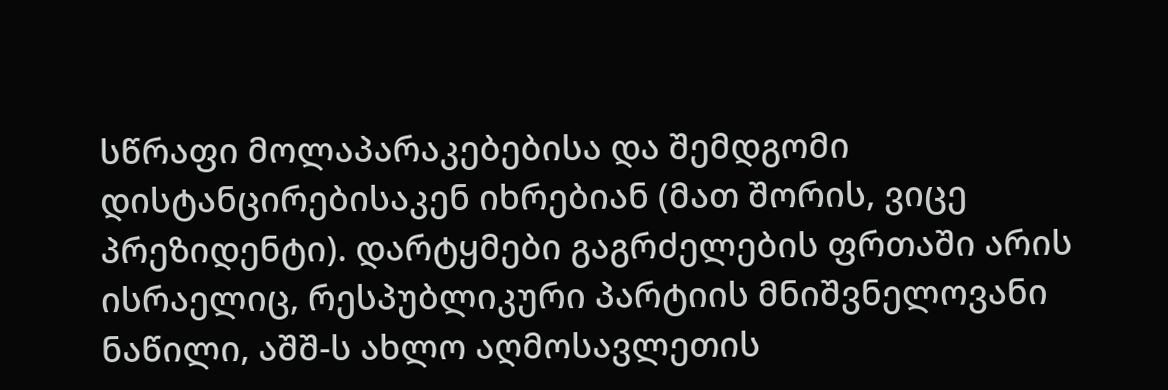სწრაფი მოლაპარაკებებისა და შემდგომი დისტანცირებისაკენ იხრებიან (მათ შორის, ვიცე პრეზიდენტი). დარტყმები გაგრძელების ფრთაში არის ისრაელიც, რესპუბლიკური პარტიის მნიშვნელოვანი ნაწილი, აშშ-ს ახლო აღმოსავლეთის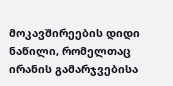მოკავშირეების დიდი ნაწილი, რომელთაც ირანის გამარჯვებისა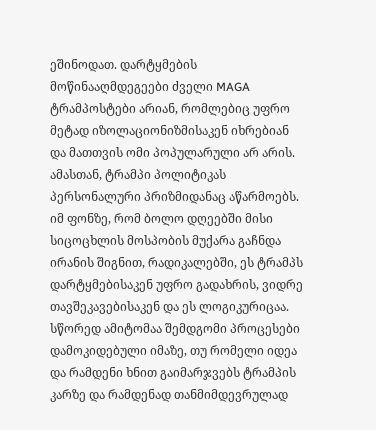ეშინოდათ. დარტყმების მოწინააღმდეგეები ძველი MAGA ტრამპოსტები არიან, რომლებიც უფრო მეტად იზოლაციონიზმისაკენ იხრებიან და მათთვის ომი პოპულარული არ არის.
ამასთან, ტრამპი პოლიტიკას პერსონალური პრიზმიდანაც აწარმოებს. იმ ფონზე, რომ ბოლო დღეებში მისი სიცოცხლის მოსპობის მუქარა გაჩნდა ირანის შიგნით, რადიკალებში, ეს ტრამპს დარტყმებისაკენ უფრო გადახრის, ვიდრე თავშეკავებისაკენ და ეს ლოგიკურიცაა. სწორედ ამიტომაა შემდგომი პროცესები დამოკიდებული იმაზე, თუ რომელი იდეა და რამდენი ხნით გაიმარჯვებს ტრამპის კარზე და რამდენად თანმიმდევრულად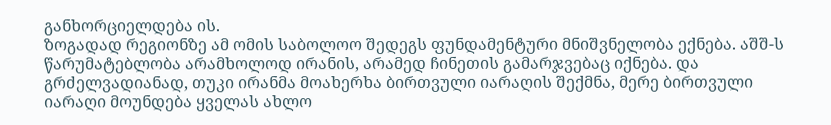განხორციელდება ის.
ზოგადად რეგიონზე ამ ომის საბოლოო შედეგს ფუნდამენტური მნიშვნელობა ექნება. აშშ-ს წარუმატებლობა არამხოლოდ ირანის, არამედ ჩინეთის გამარჯვებაც იქნება. და გრძელვადიანად, თუკი ირანმა მოახერხა ბირთვული იარაღის შექმნა, მერე ბირთვული იარაღი მოუნდება ყველას ახლო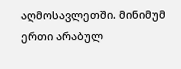აღმოსავლეთში. მინიმუმ ერთი არაბულ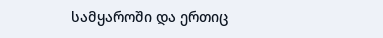სამყაროში და ერთიც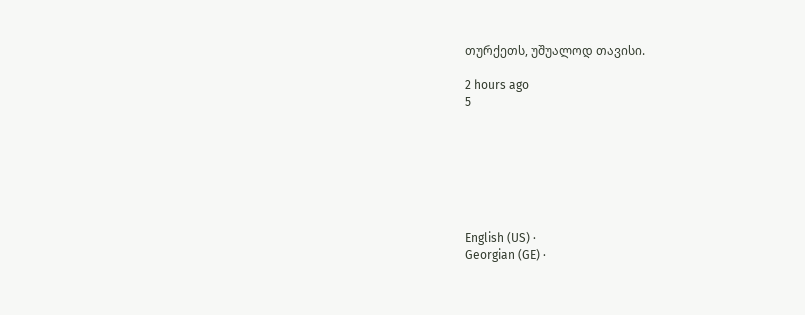თურქეთს, უშუალოდ თავისი.

2 hours ago
5







English (US) ·
Georgian (GE) ·